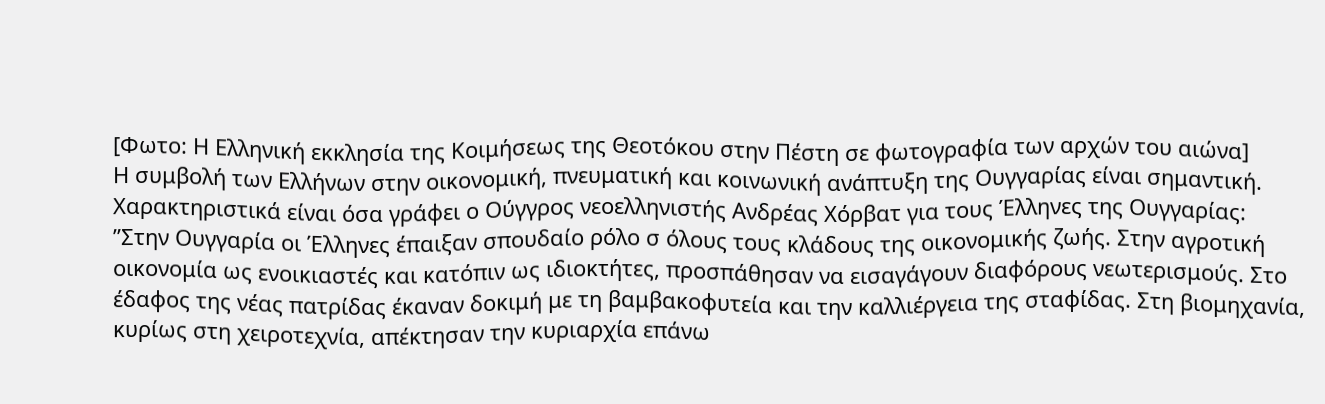[Φωτο: Η Ελληνική εκκλησία της Κοιμήσεως της Θεοτόκου στην Πέστη σε φωτογραφία των αρχών του αιώνα]
Η συμβολή των Ελλήνων στην οικονομική, πνευματική και κοινωνική ανάπτυξη της Ουγγαρίας είναι σημαντική. Χαρακτηριστικά είναι όσα γράφει ο Ούγγρος νεοελληνιστής Ανδρέας Χόρβατ για τους Έλληνες της Ουγγαρίας:
”Στην Ουγγαρία οι Έλληνες έπαιξαν σπουδαίο ρόλο σ όλους τους κλάδους της οικονομικής ζωής. Στην αγροτική οικονομία ως ενοικιαστές και κατόπιν ως ιδιοκτήτες, προσπάθησαν να εισαγάγουν διαφόρους νεωτερισμούς. Στο έδαφος της νέας πατρίδας έκαναν δοκιμή με τη βαμβακοφυτεία και την καλλιέργεια της σταφίδας. Στη βιομηχανία, κυρίως στη χειροτεχνία, απέκτησαν την κυριαρχία επάνω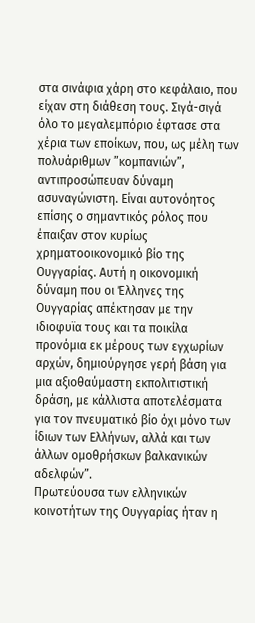στα σινάφια χάρη στο κεφάλαιο, που είχαν στη διάθεση τους. Σιγά-σιγά όλο το μεγαλεμπόριο έφτασε στα χέρια των εποίκων, που, ως μέλη των πολυάριθμων ”κομπανιών”, αντιπροσώπευαν δύναμη ασυναγώνιστη. Είναι αυτονόητος επίσης ο σημαντικός ρόλος που έπαιξαν στον κυρίως χρηματοοικονομικό βίο της Ουγγαρίας. Αυτή η οικονομική δύναμη που οι Έλληνες της Ουγγαρίας απέκτησαν με την ιδιοφυϊα τους και τα ποικίλα προνόμια εκ μέρους των εγχωρίων αρχών, δημιούργησε γερή βάση για μια αξιοθαύμαστη εκπολιτιστική δράση, με κάλλιστα αποτελέσματα για τον πνευματικό βίο όχι μόνο των ίδιων των Ελλήνων, αλλά και των άλλων ομοθρήσκων βαλκανικών αδελφών”.
Πρωτεύουσα των ελληνικών κοινοτήτων της Ουγγαρίας ήταν η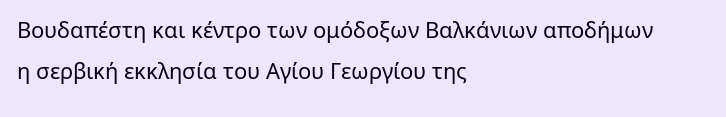Βουδαπέστη και κέντρο των ομόδοξων Βαλκάνιων αποδήμων η σερβική εκκλησία του Αγίου Γεωργίου της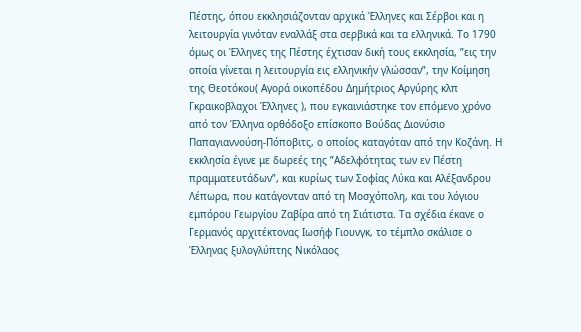Πέστης, όπου εκκλησιάζονταν αρχικά Έλληνες και Σέρβοι και η λειτουργία γινόταν εναλλάξ στα σερβικά και τα ελληνικά. Το 1790 όμως οι Έλληνες της Πέστης έχτισαν δική τους εκκλησία, ”εις την οποία γίνεται η λειτουργία εις ελληνικήν γλώσσαν”, την Κοίμηση της Θεοτόκου( Αγορά οικοπέδου Δημήτριος Αργύρης κλπ Γκραικοβλαχοι Έλληνες ), που εγκαινιάστηκε τον επόμενο χρόνο από τον Έλληνα ορθόδοξο επίσκοπο Βούδας Διονύσιο Παπαγιαννούση-Πόποβιτς, ο οποίος καταγόταν από την Κοζάνη. Η εκκλησία έγινε με δωρεές της ”Αδελφότητας των εν Πέστη πραμματευτάδων”, και κυρίως των Σοφίας Λύκα και Αλέξανδρου Λέπωρα, που κατάγονταν από τη Μοσχόπολη, και του λόγιου εμπόρου Γεωργίου Ζαβίρα από τη Σιάτιστα. Τα σχέδια έκανε ο Γερμανός αρχιτέκτονας Ιωσήφ Γιουνγκ, το τέμπλο σκάλισε ο Έλληνας ξυλογλύπτης Νικόλαος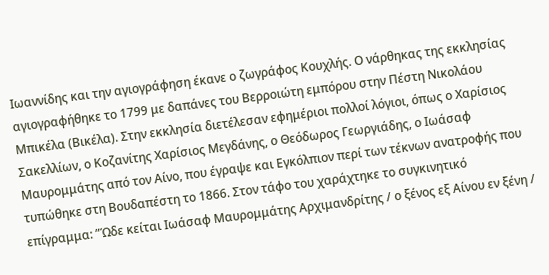Ιωαννίδης και την αγιογράφηση έκανε ο ζωγράφος Κουχλής. Ο νάρθηκας της εκκλησίας αγιογραφήθηκε το 1799 με δαπάνες του Βερροιώτη εμπόρου στην Πέστη Νικολάου Μπικέλα (Βικέλα). Στην εκκλησία διετέλεσαν εφημέριοι πολλοί λόγιοι, όπως ο Χαρίσιος Σακελλίων, ο Κοζανίτης Χαρίσιος Μεγδάνης, ο Θεόδωρος Γεωργιάδης, ο Ιωάσαφ Μαυρομμάτης από τον Αίνο, που έγραψε και Εγκόλπιον περί των τέκνων ανατροφής που τυπώθηκε στη Βουδαπέστη το 1866. Στον τάφο του χαράχτηκε το συγκινητικό επίγραμμα: ”Ώδε κείται Ιωάσαφ Μαυρομμάτης Αρχιμανδρίτης / ο ξένος εξ Αίνου εν ξένη /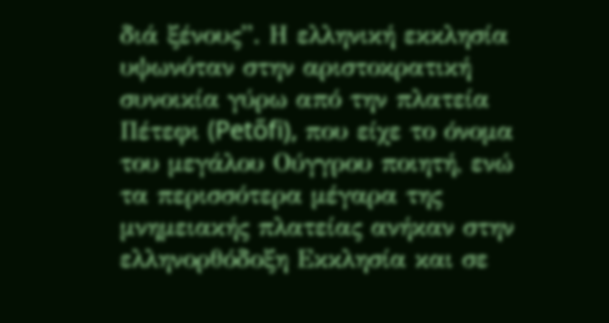διά ξένους”. Η ελληνική εκκλησία υψωνόταν στην αριστοκρατική συνοικία γύρω από την πλατεία Πέτεφι (Petőfi), που είχε το όνομα του μεγάλου Ούγγρου ποιητή, ενώ τα περισσότερα μέγαρα της μνημειακής πλατείας ανήκαν στην ελληνορθόδοξη Εκκλησία και σε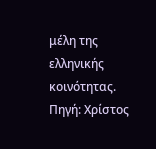μέλη της ελληνικής κοινότητας.
Πηγή: Χρίστος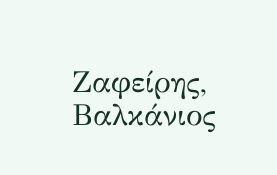Ζαφείρης, Βαλκάνιος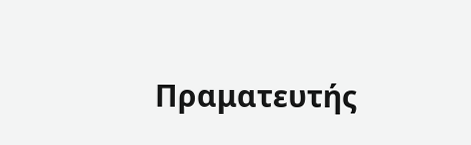Πραματευτής